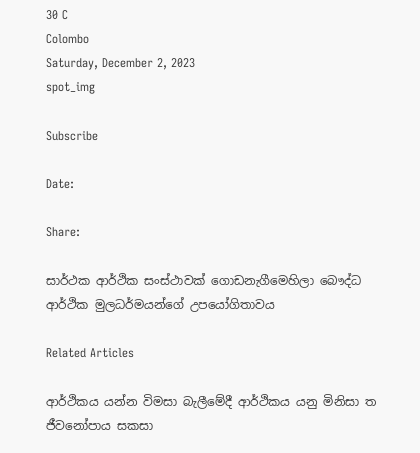30 C
Colombo
Saturday, December 2, 2023
spot_img

Subscribe

Date:

Share:

සාර්ථක ආර්ථික සංස්ථාවක් ගොඩනැගීමෙහිලා බෞද්ධ ආර්ථික මුලධර්මයන්ගේ උපයෝගිතාවය

Related Articles

ආර්ථිකය යන්න විමසා බැලීමේදී ආර්ථිකය යනු මිනිසා ත ජීවනෝපාය සකසා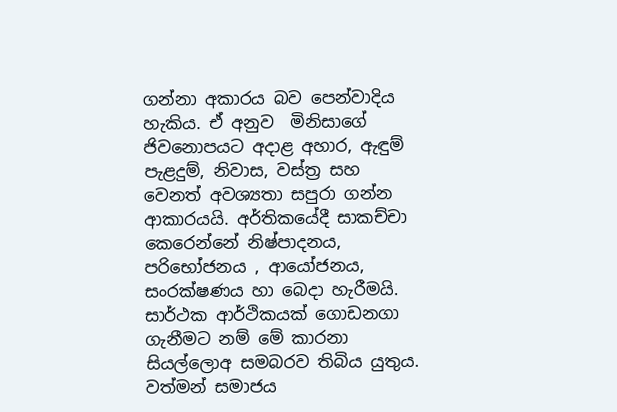ගන්නා අකාරය බව පෙන්වාදිය හැකිය. ඒ අනුව  මිනිසාගේ ජිවනොපයට අදාළ අහාර, ඇඳුම් පැළදුම්, නිවාස, වස්ත්‍ර සහ වෙනත් අවශ්‍යතා සපුරා ගන්න ආකාරයයි. අර්තිකයේදී සාකච්චා කෙරෙන්නේ නිෂ්පාදනය, පරිභෝජනය , ආයෝජනය, සංරක්ෂණය හා බෙදා හැරීමයි. සාර්ථක ආර්ථිකයක් ගොඩනගා ගැනීමට නම් මේ කාරනා සියල්ලොඅ සමබරව තිබිය යුතුය. වත්මන් සමාජය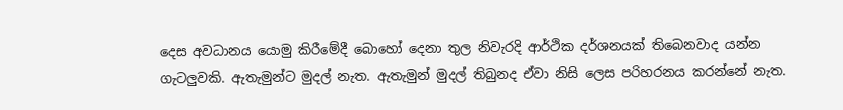දෙස අවධානය යොමු කිරීමේදී බොහෝ දෙනා තුල නිවැරදි ආර්ථික දර්ශනයක් තිබෙනවාද යන්න ගැටලුවකි. ඇතැමුන්ට මුදල් නැත. ඇතැමුන් මුදල් තිබුනද ඒවා නිසි ලෙස පරිහරනය කරන්නේ නැත.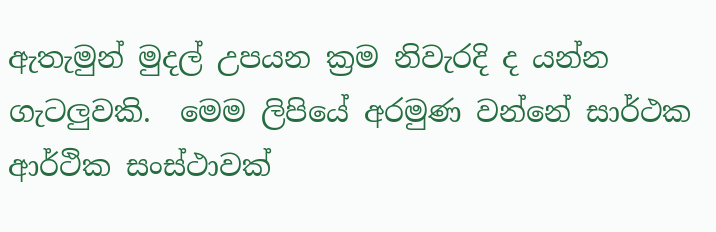ඇතැමුන් මුදල් උපයන ක්‍රම නිවැරදි ද යන්න ගැටලුවකි.  මෙම ලිපියේ අරමුණ වන්නේ සාර්ථක ආර්ථික සංස්ථාවක්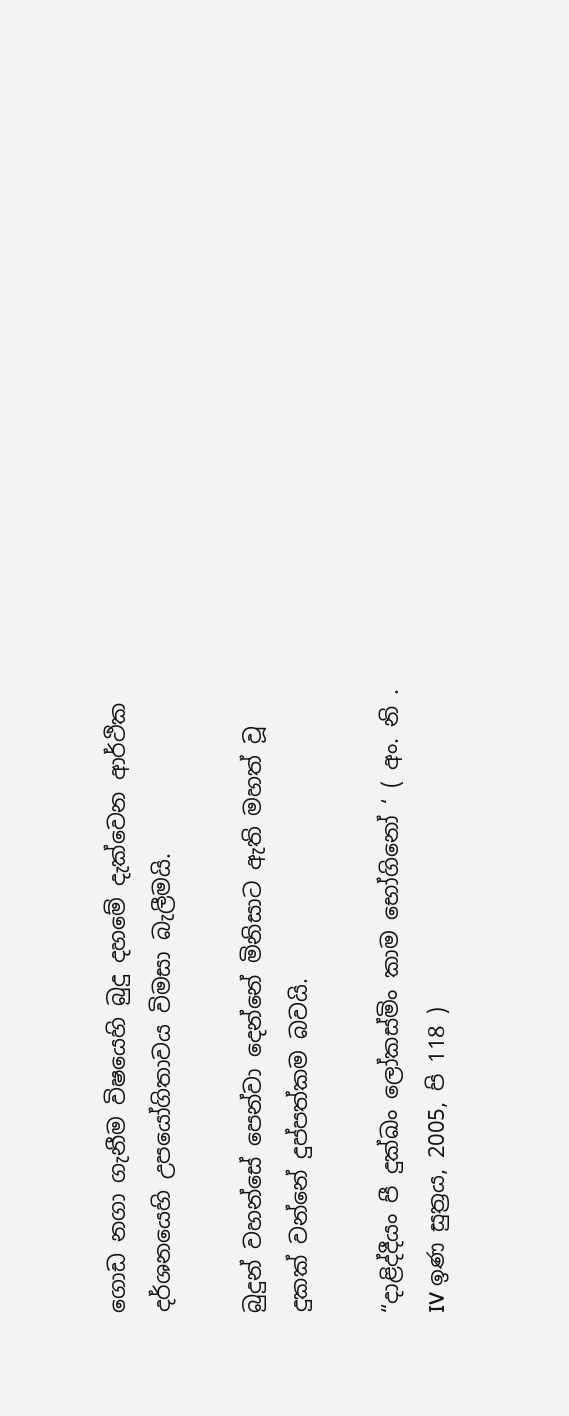ගොඩ නගා ගැනීම විෂයෙහි බුදු දහමේ දැක්වෙන ආර්ථික දර්ශනයෙහි උපයෝගිතාවය විමසා බැලීමයි.

බුදුන් වහන්සේ පෙන්වා දෙන්නේ මිනිසාට ඇති මහත් වූ දුකක් වන්නේ දුප්පත්කම බවයි.

“දාළිද්දීයං පී දුක්ඛං ලෝකස්මිං කාම භෝගිනෝ ‘ ( අං. නි . IV ඉණ සුත්‍රය, 2005, පි 118 )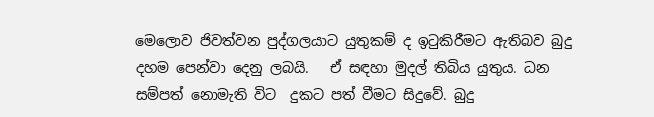මෙලොව ජිවත්වන පුද්ගලයාට යුතුකම් ද ඉටුකිරීමට ඇතිබව බුදු දහම පෙන්වා දෙනු ලබයි.   ඒ සඳහා මුදල් තිබිය යුතුය. ධන සම්පත් නොමැති විට  දුකට පත් වීමට සිදුවේ. බුදු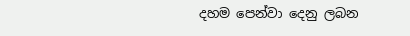දහම පෙන්වා දෙනු ලබන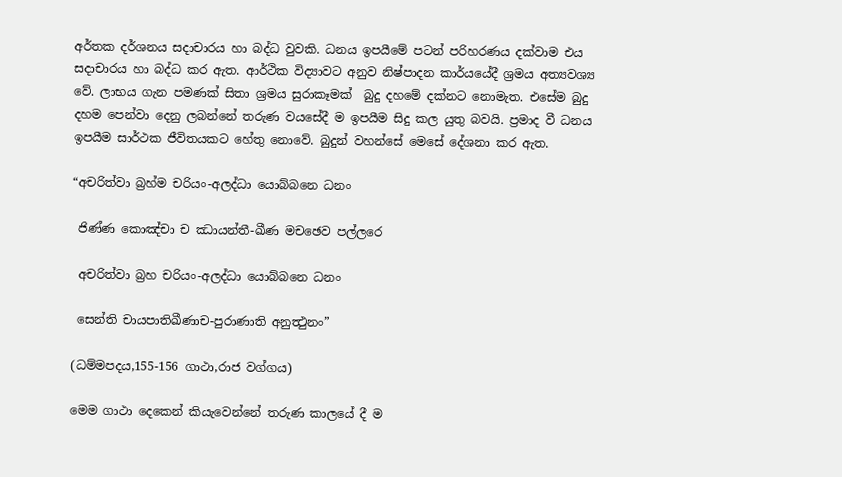අර්තක දර්ශනය සදාචාරය හා බද්ධ වුවකි. ධනය ඉපයීමේ පටන් පරිහරණය දක්වාම එය සදාචාරය හා බද්ධ කර ඇත. ආර්ථික විද්‍යාවට අනුව නිෂ්පාදන කාර්යයේදී ශ්‍රමය අත්‍යවශ්‍ය වේ. ලාභය ගැන පමණක් සිතා ශ්‍රමය සුරාකෑමක්  බුදු දහමේ දක්නට නොමැත. එසේම බුදු දහම පෙන්වා දෙනු ලබන්නේ තරුණ වයසේදී ම ඉපයීම සිදු කල යුතු බවයි. ප්‍රමාද වී ධනය ඉපයීම සාර්ථක ජීවිතයකට හේතු නොවේ. බුදුන් වහන්සේ මෙසේ දේශනා කර ඇත.

“අචරිත්වා බ්‍රහ්ම චරියං-අලද්ධා යොබ්බනෙ ධනං

 ජිණ්ණ කොඤ්චා ච ඣායන්තී-ඛීණ මචඡෙව පල්ලරෙ

 අචරිත්වා බ්‍රහ චරියං-අලද්ධා යොබ්බනෙ ධනං

 සෙන්ති චායපාතිඛීණාච-පුරාණාති අනුත්‍ථුනං”

(ධම්මපදය,155-156 ගාථා,රාජ වග්ගය)

මෙම ගාථා දෙකෙන් කියැවෙන්නේ තරුණ කාලයේ දී ම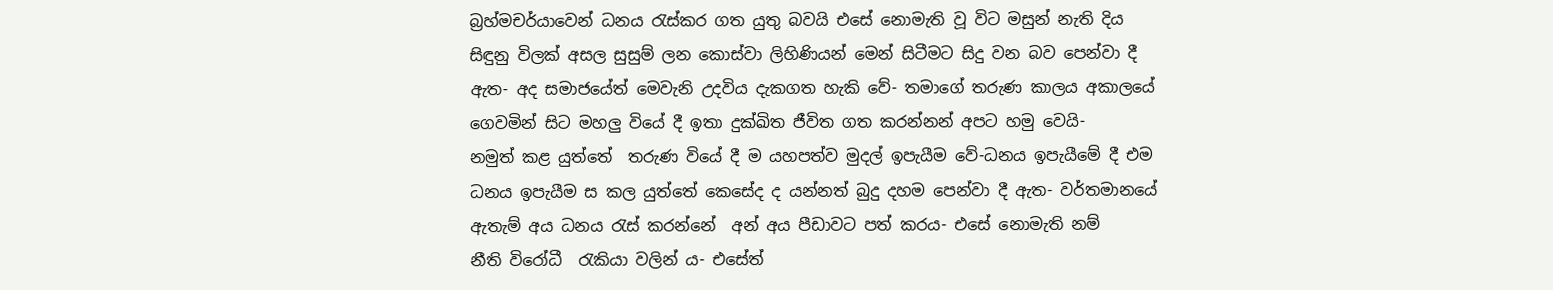බ්‍රහ්මචර්යාවෙන් ධනය රැස්කර ගත යුතු බවයි එසේ නොමැති වූ විට මසුන් නැති දිය සිඳුනු විලක් අසල සුසුම් ලන කොස්වා ලිහිණියන් මෙන් සිටීමට සිදු වන බව පෙන්වා දී ඇත- අද සමාජයේත් මෙවැනි උදවිය දැකගත හැකි වේ- තමාගේ තරුණ කාලය අකාලයේ ගෙවමින් සිට මහලු වියේ දී ඉතා දුක්ඛිත ජීවිත ගත කරන්නන් අපට හමු වෙයි-
නමුත් කළ යුත්තේ  තරුණ වියේ දී ම යහපත්ව මුදල් ඉපැයීම වේ-ධනය ඉපැයීමේ දී එම ධනය ඉපැයීම ස කල යුත්තේ කෙසේද ද යන්නත් බුදු දහම පෙන්වා දී ඇත- වර්තමානයේ ඇතැම් අය ධනය රැස් කරන්නේ  අන් අය පීඩාවට පත් කරය- එසේ නොමැති නම්
නීති විරෝධී  රැකියා වලින් ය- එසේත්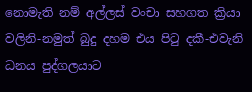නොමැති නම් අල්ලස් වංචා සහගත ක්‍රියා වලිනි-නමුත් බුදු දහම එය පිටු දකී-එවැනි ධනය පුද්ගලයාට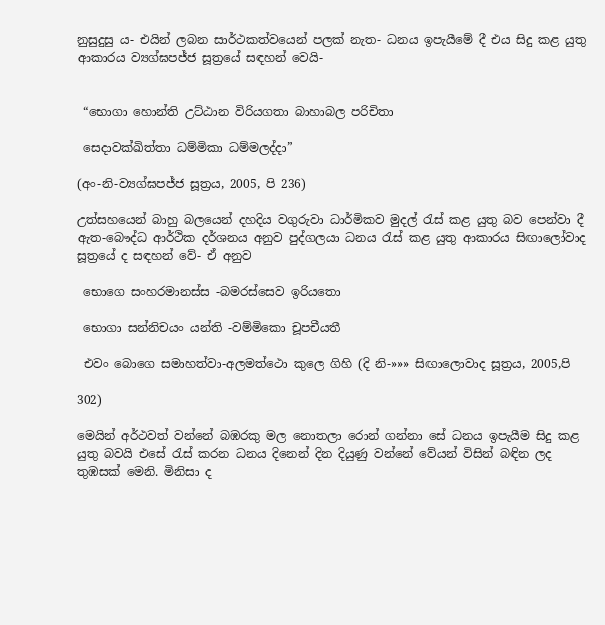නුසුදුසු ය- එයින් ලබන සාර්ථකත්වයෙන් පලක් නැත- ධනය ඉපැයීමේ දී එය සිදු කළ යුතු ආකාරය ව්‍යග්ඝපජ්ජ සූත්‍රයේ සඳහන් වෙයි-


 “භොගා හොන්ති උට්ඨාන විරියගතා බාහාබල පරිචිතා

 සෙදාවක්ඛිත්තා ධම්මිකා ධම්මලද්දා”

(අං-නි-ව්‍යග්ඝපජ්ජ සූත්‍රය, 2005, පි 236)

උත්සහයෙන් බාහු බලයෙන් දහදිය වගුරුවා ධාර්මිකව මුදල් රැස් කළ යුතු බව පෙන්වා දී ඇත-බෞද්ධ ආර්ථික දර්ශනය අනුව පුද්ගලයා ධනය රැස් කළ යුතු ආකාරය සිඟාලෝවාද සූත්‍රයේ ද සඳහන් වේ- ඒ අනුව

 භොගෙ සංහරමානස්ස -බමරස්සෙව ඉරියතො

 භොගා සන්නිචයං යන්ති -වම්මිකො චූපචීයතී

 එවං බොගෙ සමාහත්වා-අලමත්ථො කුලෙ ගිහි (දි නි-»»» සිඟාලොවාද සූත්‍රය, 2005,පි

302)

මෙයින් අර්ථවත් වන්නේ බඹරකු මල නොතලා රොන් ගන්නා සේ ධනය ඉපැයීම සිදු කළ යුතු බවයි එසේ රැස් කරන ධනය දිනෙන් දින දියුණු වන්නේ වේයන් විසින් බඳින ලද තුඹසක් මෙනි. මිනිසා ද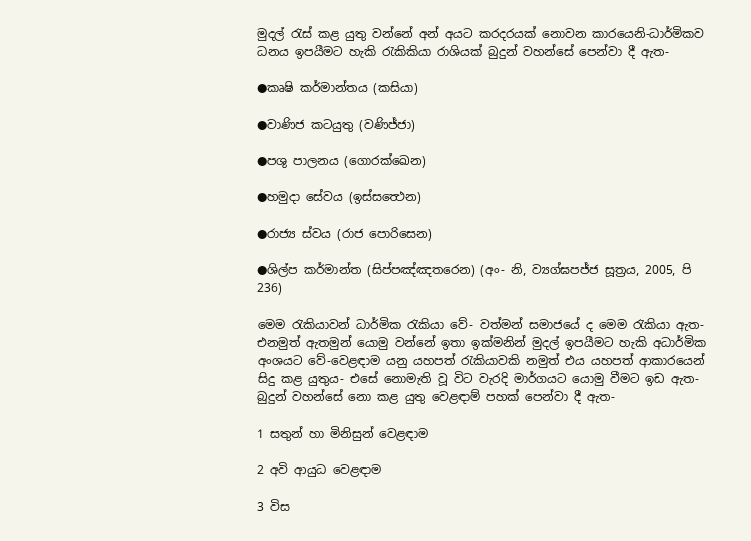මුදල් රැස් කළ යුතු වන්නේ අන් අයට කරදරයක් නොවන කාරයෙනි-ධාර්මිකව ධනය ඉපයීමට හැකි රැකිකියා රාශියක් බුදුන් වහන්සේ පෙන්වා දී ඇත-

●කෘෂි කර්මාන්තය (කසියා)

●වාණිජ කටයුතු (වණිජ්ජා)

●පශු පාලනය (ගොරක්ඛෙන)

●හමුදා සේවය (ඉස්සත්‍ථෙන)

●රාජ්‍ය ස්වය (රාජ පොරිසෙන)

●ශිල්ප කර්මාන්ත (සිප්පඤ්ඤතරෙන) (අං- නි, ව්‍යග්ඝපජ්ජ සූත්‍රය, 2005, පි 236)

මෙම රැකියාවන් ධාර්මික රැකියා වේ- වත්මන් සමාජයේ ද මෙම රැකියා ඇත- එනමුත් ඇතමුන් යොමු වන්නේ ඉතා ඉක්මනින් මුදල් ඉපයීමට හැකි අධාර්මික අංශයට වේ-වෙළඳාම යනු යහපත් රැකියාවකි නමුත් එය යහපත් ආකාරයෙන් සිදු කළ යුතුය- එසේ නොමැති වූ විට වැරදි මාර්ගයට යොමු වීමට ඉඩ ඇත- බුදුන් වහන්සේ නො කළ යුතු වෙළඳාම් පහක් පෙන්වා දී ඇත-

1 සතුන් හා මිනිසුන් වෙළඳාම

2 අවි ආයුධ වෙළඳාම

3 විස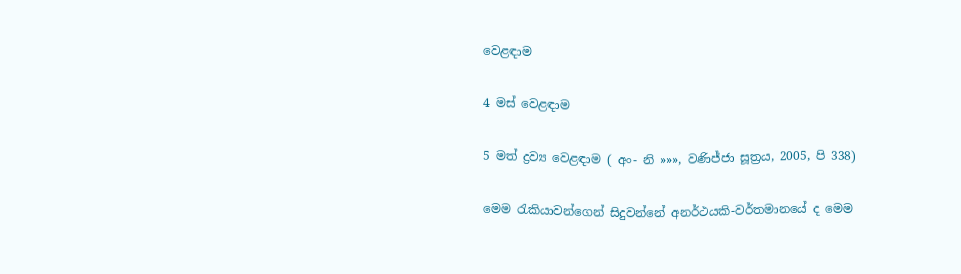වෙළඳාම

4 මස් වෙළඳාම

5 මත් ද්‍රව්‍ය වෙළඳාම ( අං- නි »»», වණිජ්ජා සූත්‍රය, 2005, පි 338)

මෙම රැකියාවන්ගෙන් සිදුවන්නේ අනර්ථයකි-වර්තමානයේ ද මෙම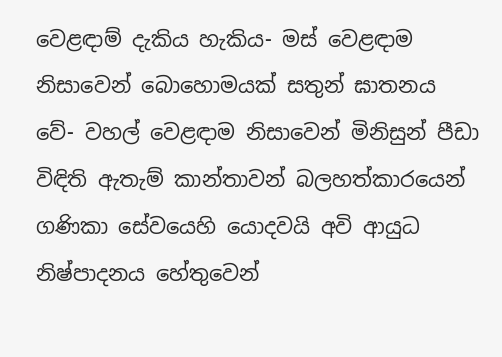වෙළඳාම් දැකිය හැකිය- මස් වෙළඳාම නිසාවෙන් බොහොමයක් සතුන් ඝාතනය වේ- වහල් වෙළඳාම නිසාවෙන් මිනිසුන් පීඩා විඳිති ඇතැම් කාන්තාවන් බලහත්කාරයෙන් ගණිකා සේවයෙහි යොදවයි අවි ආයුධ නිෂ්පාදනය හේතුවෙන්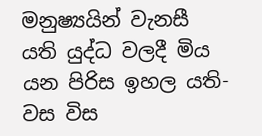මනුෂ්‍යයින් වැනසී යති යුද්ධ වලදී මිය යන පිරිස ඉහල යති- වස විස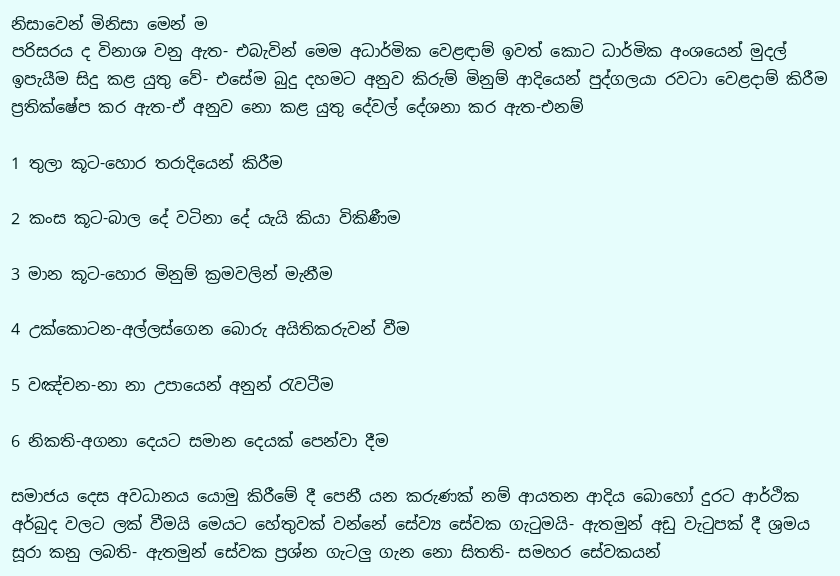නිසාවෙන් මිනිසා මෙන් ම
පරිසරය ද විනාශ වනු ඇත- එබැවින් මෙම අධාර්මික වෙළඳාම් ඉවත් කොට ධාර්මික අංශයෙන් මුදල් ඉපැයීම සිදු කළ යුතු වේ- එසේම බුදු දහමට අනුව කිරුම් මිනුම් ආදියෙන් පුද්ගලයා රවටා වෙළදාම් කිරීම ප්‍රතික්ෂේප කර ඇත-ඒ අනුව නො කළ යුතු දේවල් දේශනා කර ඇත-එනම්

1 තුලා කූට-හොර තරාදියෙන් කිරීම

2 කංස කූට-බාල දේ වටිනා දේ යැයි කියා විකිණීම

3 මාන කූට-හොර මිනුම් ක්‍රමවලින් මැනීම

4 උක්කොටන-අල්ලස්ගෙන බොරු අයිතිකරුවන් වීම

5 වඤ්චන-නා නා උපායෙන් අනුන් රැවටීම

6 නිකති-අගනා දෙයට සමාන දෙයක් පෙන්වා දීම

සමාජය දෙස අවධානය යොමු කිරීමේ දී පෙනී යන කරුණක් නම් ආයතන ආදිය බොහෝ දුරට ආර්ථික අර්බුද වලට ලක් වීමයි මෙයට හේතුවක් වන්නේ සේව්‍ය සේවක ගැටුමයි- ඇතමුන් අඩු වැටුපක් දී ශ්‍රමය සූරා කනු ලබති- ඇතමුන් සේවක ප්‍රශ්න ගැටලු ගැන නො සිතති- සමහර සේවකයන්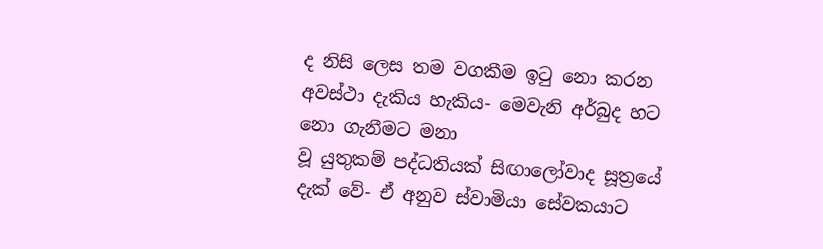ද නිසි ලෙස තම වගකීම ඉටු නො කරන අවස්ථා දැකිය හැකිය- මෙවැනි අර්බුද හට නො ගැනීමට මනා
වූ යුතුකම් පද්ධතියක් සිඟාලෝවාද සූත්‍රයේ දැක් වේ- ඒ අනුව ස්වාමියා සේවකයාට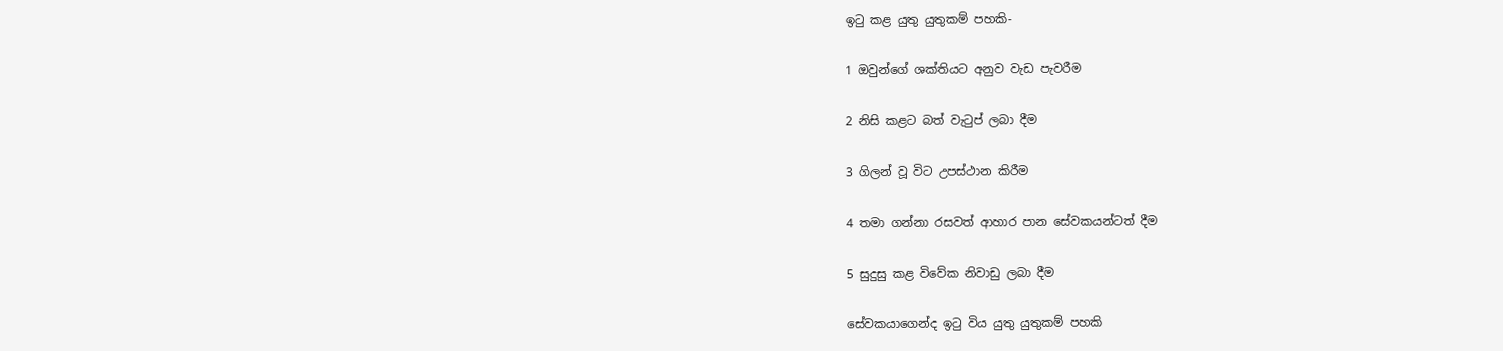ඉටු කළ යුතු යුතුකම් පහකි-

1 ඔවුන්ගේ ශක්තියට අනුව වැඩ පැවරීම

2 නිසි කළට බත් වැටුප් ලබා දීම

3 ගිලන් වූ විට උපස්ථාන කිරීම

4 තමා ගන්නා රසවත් ආහාර පාන සේවකයන්ටත් දීම

5 සුදුසු කළ විවේක නිවාඩු ලබා දීම

සේවකයාගෙන්ද ඉටු විය යුතු යුතුකම් පහකි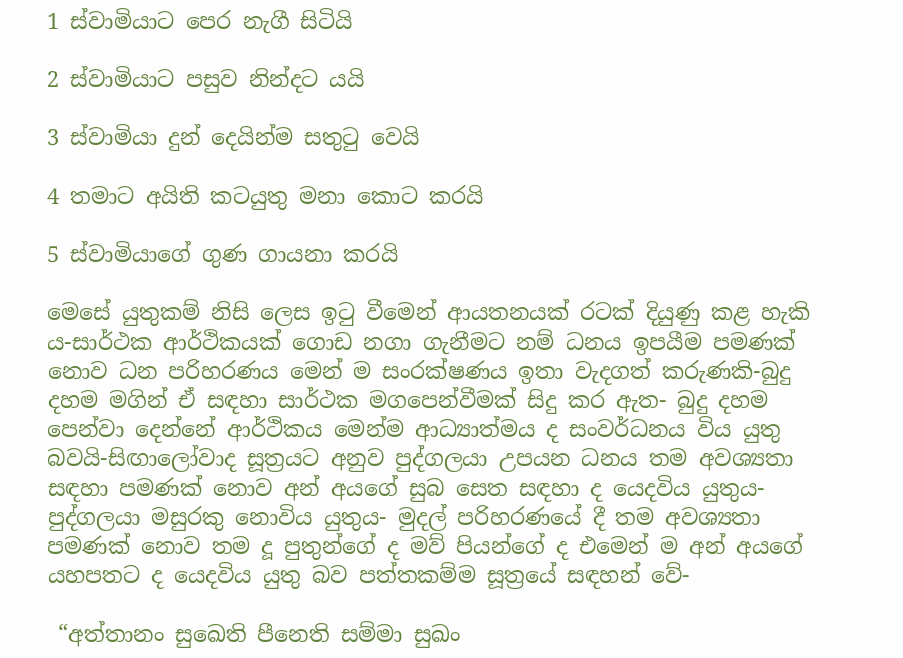1 ස්වාමියාට පෙර නැගී සිටියි

2 ස්වාමියාට පසුව නින්දට යයි

3 ස්වාමියා දුන් දෙයින්ම සතුටු වෙයි

4 තමාට අයිති කටයුතු මනා කොට කරයි

5 ස්වාමියාගේ ගුණ ගායනා කරයි

මෙසේ යුතුකම් නිසි ලෙස ඉටු වීමෙන් ආයතනයක් රටක් දියුණු කළ හැකි ය-සාර්ථක ආර්ථිකයක් ගොඩ නගා ගැනීමට නම් ධනය ඉපයීම පමණක් නොව ධන පරිහරණය මෙන් ම සංරක්ෂණය ඉතා වැදගත් කරුණකි-බුදු දහම මගින් ඒ සඳහා සාර්ථක මගපෙන්වීමක් සිදු කර ඇත- බුදු දහම පෙන්වා දෙන්නේ ආර්ථිකය මෙන්ම ආධ්‍යාත්මය ද සංවර්ධනය විය යුතු බවයි-සිඟාලෝවාද සූත්‍රයට අනුව පුද්ගලයා උපයන ධනය තම අවශ්‍යතා සඳහා පමණක් නොව අන් අයගේ සුබ සෙත සඳහා ද යෙදවිය යුතුය-පුද්ගලයා මසුරකු නොවිය යුතුය- මුදල් පරිහරණයේ දී තම අවශ්‍යතා පමණක් නොව තම දූ පුතුන්ගේ ද මව් පියන්ගේ ද එමෙන් ම අන් අයගේ යහපතට ද යෙදවිය යුතු බව පත්තකම්ම සූත්‍රයේ සඳහන් වේ-

 “අත්තානං සුඛෙති පීනෙති සම්මා සුඛං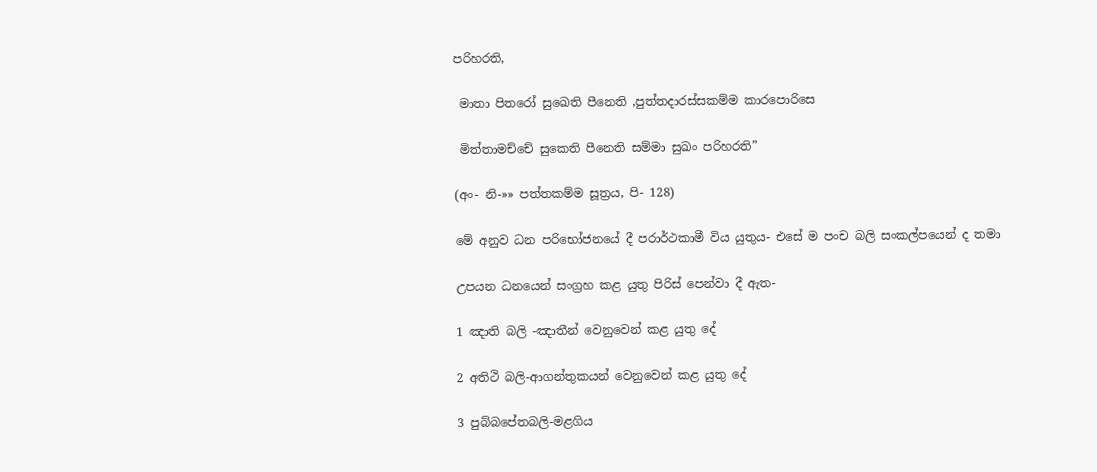පරිහරති,

 මාතා පිතරෝ සුඛෙති පීනෙති ,පුත්තදාරස්සකම්ම කාරපොරිසෙ

 මිත්තාමච්චේ සුකෙති පීනෙති සම්මා සුඛං පරිහරති”

(අං- නි-»» පත්තකම්ම සූත්‍රය, පි- 128)

මේ අනුව ධන පරිභෝජනයේ දී පරාර්ථකාමී විය යුතුය- එසේ ම පංච බලි සංකල්පයෙන් ද තමා

උපයන ධනයෙන් සංග්‍රහ කළ යුතු පිරිස් පෙන්වා දී ඇත-

1 ඤාති බලි -ඤාතීන් වෙනුවෙන් කළ යුතු දේ

2 අතිථි බලි-ආගන්තුකයන් වෙනුවෙන් කළ යුතු දේ

3 පුබ්බපේතබලි-මළගිය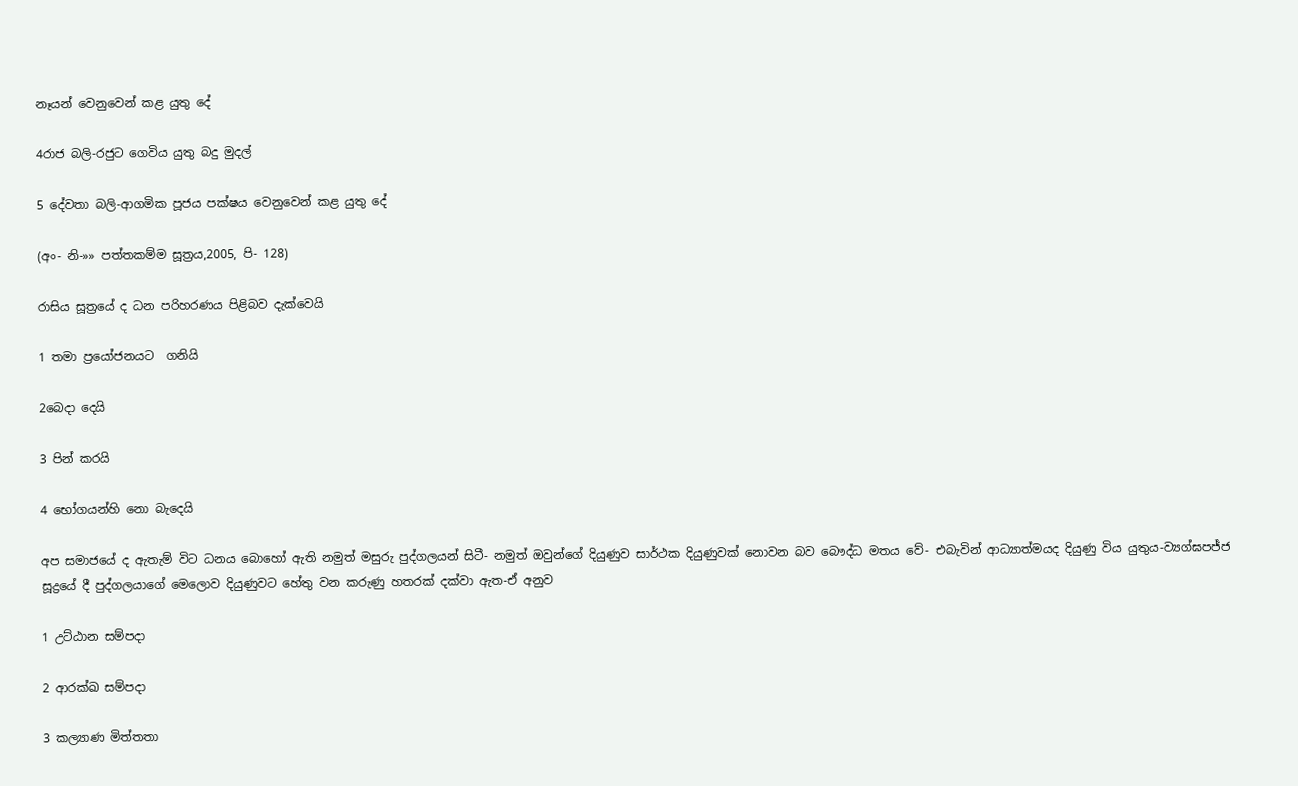නෑයන් වෙනුවෙන් කළ යුතු දේ

4රාජ බලි-රජුට ගෙවිය යුතු බදු මුදල්

5 දේවතා බලි-ආගමික පූජය පක්ෂය වෙනුවෙන් කළ යුතු දේ

(අං- නි-»» පත්තකම්ම සූත්‍රය,2005, පි- 128)

රාසිය සූත්‍රයේ ද ධන පරිහරණය පිළිබව දැක්වෙයි

1 තමා ප්‍රයෝජනයට  ගනියි

2බෙදා දෙයි

3 පින් කරයි

4 භෝගයන්හි නො බැදෙයි

අප සමාජයේ ද ඇතැම් විට ධනය බොහෝ ඇති නමුත් මසුරු පුද්ගලයන් සිටී- නමුත් ඔවුන්ගේ දියුණුව සාර්ථක දියුණුවක් නොවන බව බෞද්ධ මතය වේ- එබැවින් ආධ්‍යාත්මයද දියුණු විය යුතුය-ව්‍යග්ඝපජ්ජ සූද්‍රයේ දී පුද්ගලයාගේ මෙලොව දියුණුවට හේතු වන කරුණු හතරක් දක්වා ඇත-ඒ අනුව

1 උට්ඨාන සම්පදා

2 ආරක්ඛ සම්පදා

3 කල්‍යාණ මිත්තතා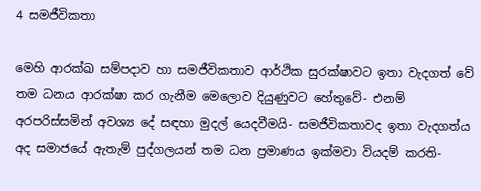4 සමජීවිකතා

මෙහි ආරක්ඛ සම්පදාව හා සමජීවිකතාව ආර්ථික සුරක්ෂාවට ඉතා වැදගත් වේ තම ධනය ආරක්ෂා කර ගැනීම මෙලොව දියුණුවට හේතුවේ- එනම් අරපරිස්සමින් අවශ්‍ය දේ සඳහා මුදල් යෙදවීමයි- සමජීවිකතාවද ඉතා වැදගත්ය අද සමාජයේ ඇතැම් පුද්ගලයන් තම ධන ප්‍රමාණය ඉක්මවා වියදම් කරති-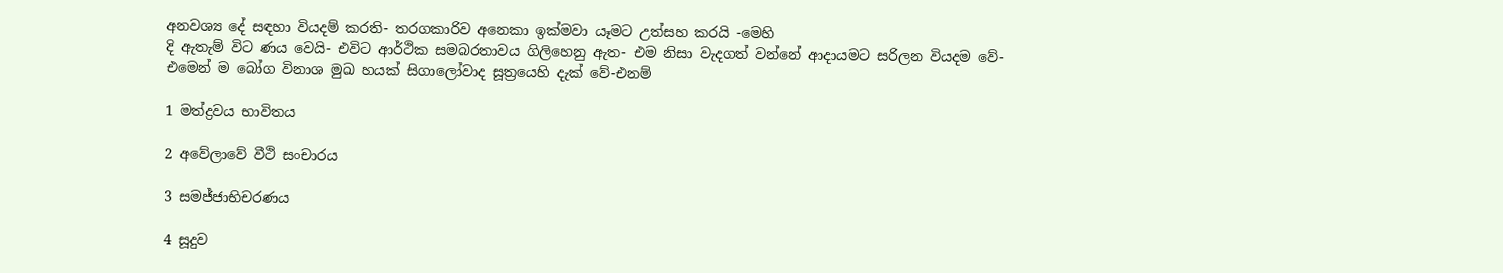අනවශ්‍ය දේ සඳහා වියදම් කරති- තරගකාරිව අනෙකා ඉක්මවා යෑමට උත්සහ කරයි -මෙහි
දි ඇතැම් විට ණය වෙයි- එවිට ආර්ථික සමබරතාවය ගිලිහෙනු ඇත- එම නිසා වැදගත් වන්නේ ආදායමට සරිලන වියදම වේ-එමෙන් ම බෝග විනාශ මුඛ හයක් සිගාලෝවාද සූත්‍රයෙහි දැක් වේ-එනම්

1 මත්ද්‍රවය භාවිතය

2 අවේලාවේ වීථි සංචාරය

3 සමජ්ජාභිචරණය

4 සූදුව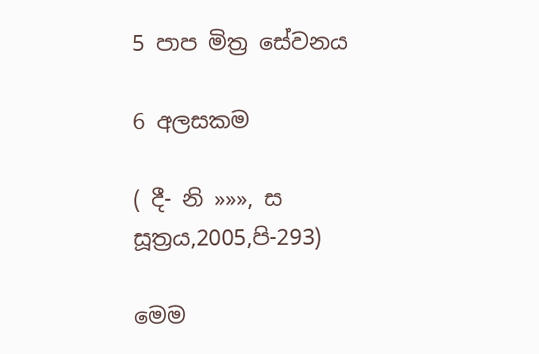5 පාප මිත්‍ර සේවනය

6 අලසකම

( දී- නි »»», ස සූත්‍රය,2005,පි-293)

මෙම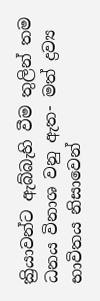ක්‍රියාවන්ට ඇබ්බැහි වීම තුලින් තම ධනය විනාශ වනු ඇත- මත් ද්‍රව්‍ය භාවිතය නිසාවෙන්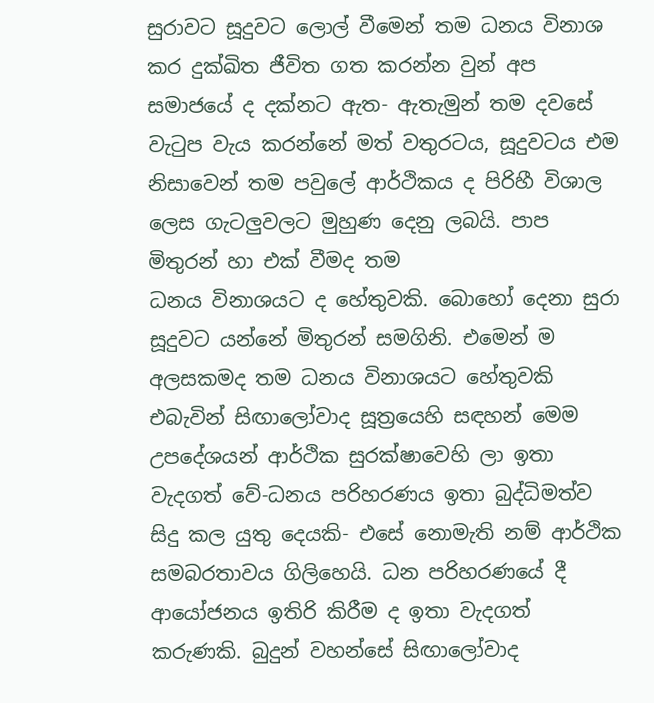සුරාවට සූදුවට ලොල් වීමෙන් තම ධනය විනාශ කර දුක්ඛිත ජීවිත ගත කරන්න වුන් අප සමාජයේ ද දක්නට ඇත- ඇතැමුන් තම දවසේ වැටුප වැය කරන්නේ මත් වතුරටය, සූදුවටය එම නිසාවෙන් තම පවුලේ ආර්ථිකය ද පිරිහී විශාල ලෙස ගැටලුවලට මුහුණ දෙනු ලබයි. පාප මිතුරන් හා එක් වීමද තම
ධනය විනාශයට ද හේතුවකි. බොහෝ දෙනා සුරා සූදුවට යන්නේ මිතුරන් සමගිනි. එමෙන් ම අලසකමද තම ධනය විනාශයට හේතුවකි එබැවින් සිඟාලෝවාද සූත්‍රයෙහි සඳහන් මෙම උපදේශයන් ආර්ථික සුරක්ෂාවෙහි ලා ඉතා වැදගත් වේ-ධනය පරිහරණය ඉතා බුද්ධිමත්ව සිදු කල යුතු දෙයකි- එසේ නොමැති නම් ආර්ථික සමබරතාවය ගිලිහෙයි. ධන පරිහරණයේ දී ආයෝජනය ඉතිරි කිරීම ද ඉතා වැදගත් කරුණකි. බුදුන් වහන්සේ සිඟාලෝවාද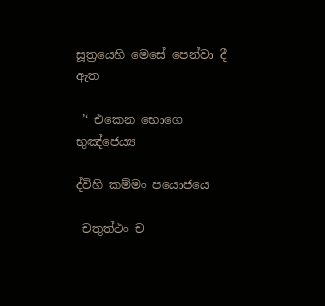සූත්‍රයෙහි මෙසේ පෙන්වා දී ඇත

 ’‘ එකෙන භොගෙ භුඤ්ජෙය්‍ය

ද්විහි කම්මං පයොජයෙ

 චතුත්ථං ච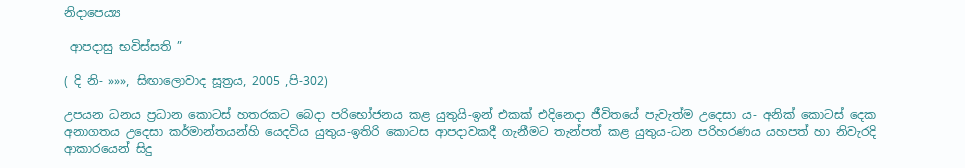නිදාපෙය්‍ය

 ආපදාසු භවිස්සති ”

( දි නි- »»», සිඟාලොවාද සූත්‍රය, 2005 ,පි-302)

උපයන ධනය ප්‍රධාන කොටස් හතරකට බෙදා පරිභෝජනය කළ යුතුයි-ඉන් එකක් එදිනෙදා ජීවිතයේ පැවැත්ම උදෙසා ය- අනික් කොටස් දෙක අනාගතය උදෙසා කර්මාන්තයන්හි යෙදවිය යුතුය-ඉතිරි කොටස ආපදාවකදී ගැනීමට තැන්පත් කළ යුතුය-ධන පරිහරණය යහපත් හා නිවැරදි ආකාරයෙන් සිදු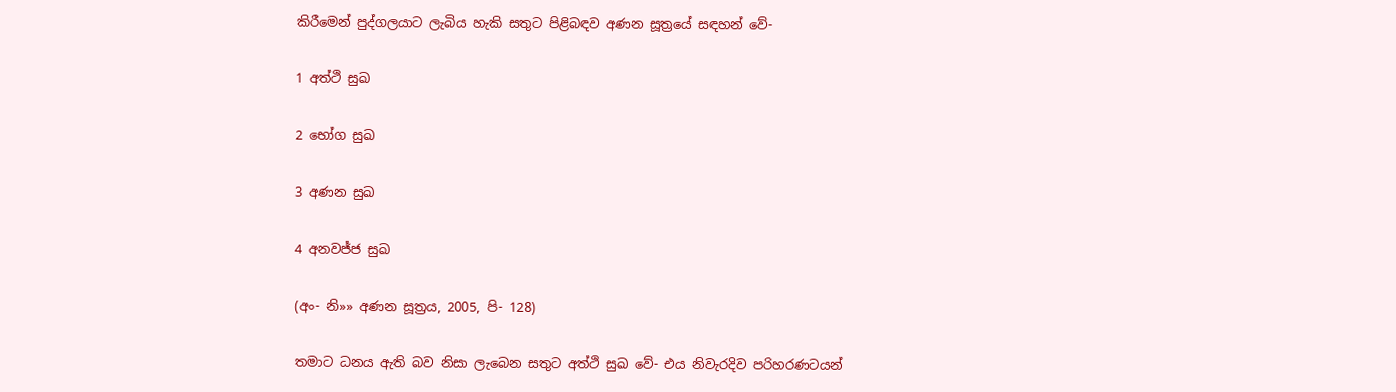කිරීමෙන් පුද්ගලයාට ලැබිය හැකි සතුට පිළිබඳව අණන සූත්‍රයේ සඳහන් වේ-

1 අත්ථි සුඛ

2 භෝග සුඛ

3 අණන සුඛ

4 අනවජ්ජ සුඛ

(අං- නි»» අණන සූත්‍රය, 2005, පි- 128)

තමාට ධනය ඇති බව නිසා ලැබෙන සතුට අත්ථි සුඛ වේ- එය නිවැරදිව පරිහරණටයන්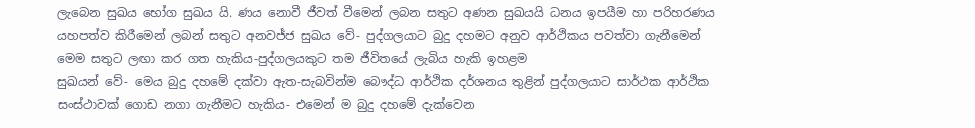ලැබෙන සුඛය භෝග සුඛය යි. ණය නොවී ජීවත් වීමෙන් ලබන සතුට අණන සුඛයයි ධනය ඉපයීම හා පරිහරණය යහපත්ව කිරීමෙන් ලබන් සතුට අනවජ්ජ සුඛය වේ- පුද්ගලයාට බුදු දහමට අනුව ආර්ථිකය පවත්වා ගැනීමෙන් මෙම සතුට ලඟා කර ගත හැකිය-පුද්ගලයකුට තම ජීවිතයේ ලැබිය හැකි ඉහළම
සුඛයන් වේ- මෙය බුදු දහමේ දක්වා ඇත-සැබවින්ම බෞද්ධ ආර්ථික දර්ශනය තුළින් පුද්ගලයාට සාර්ථක ආර්ථික සංස්ථාවක් ගොඩ නගා ගැනීමට හැකිය- එමෙන් ම බුදු දහමේ දැක්වෙන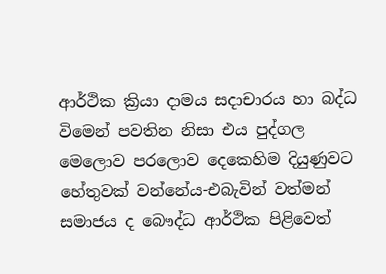ආර්ථික ක්‍රියා දාමය සදාචාරය හා බද්ධ විමෙන් පවතින නිසා එය පුද්ගල මෙලොව පරලොව දෙකෙහිම දියුණුවට හේතුවක් වන්නේය-එබැවින් වත්මන් සමාජය ද බෞද්ධ ආර්ථික පිළිවෙත්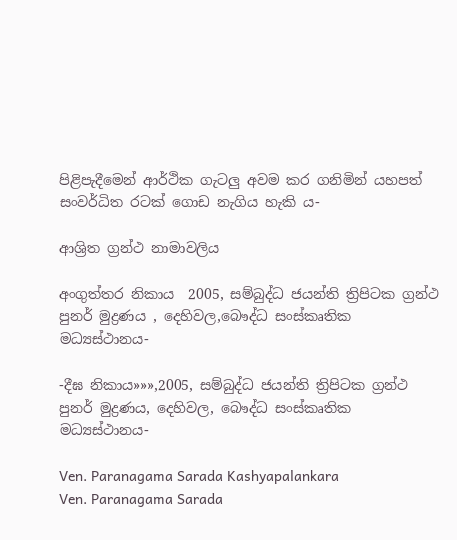පිළිපැදීමෙන් ආර්ථික ගැටලු අවම කර ගනිමින් යහපත් සංවර්ධිත රටක් ගොඩ නැගිය හැකි ය-

ආශ්‍රිත ග්‍රන්ථ නාමාවලිය

අංගුත්තර නිකාය  2005, සම්බුද්ධ ජයන්ති ත්‍රිපිටක ග්‍රන්ථ පුනර් මුද්‍රණය , දෙහිවල,බෞද්ධ සංස්කෘතික මධ්‍යස්ථානය-

-දීඝ නිකාය»»»,2005, සම්බුද්ධ ජයන්ති ත්‍රිපිටක ග්‍රන්ථ පුනර් මුද්‍රණය, දෙහිවල, බෞද්ධ සංස්කෘතික මධ්‍යස්ථානය-

Ven. Paranagama Sarada Kashyapalankara
Ven. Paranagama Sarada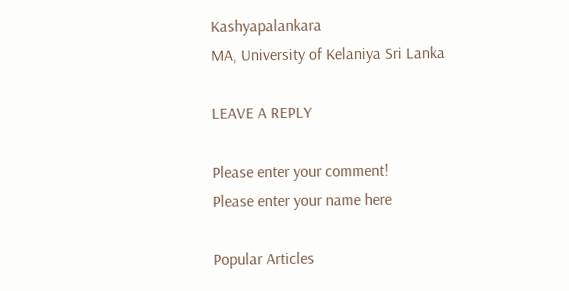Kashyapalankara
MA, University of Kelaniya Sri Lanka

LEAVE A REPLY

Please enter your comment!
Please enter your name here

Popular Articles